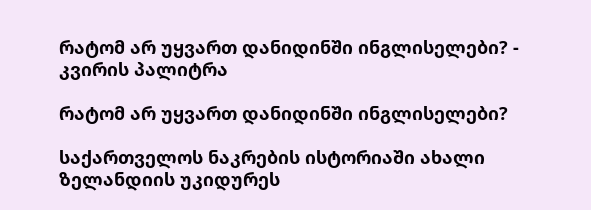რატომ არ უყვართ დანიდინში ინგლისელები? - კვირის პალიტრა

რატომ არ უყვართ დანიდინში ინგლისელები?

საქართველოს ნაკრების ისტორიაში ახალი ზელანდიის უკიდურეს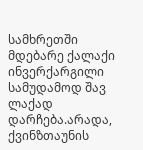სამხრეთში მდებარე ქალაქი ინვერქარგილი სამუდამოდ შავ ლაქად დარჩება.არადა, ქვინზთაუნის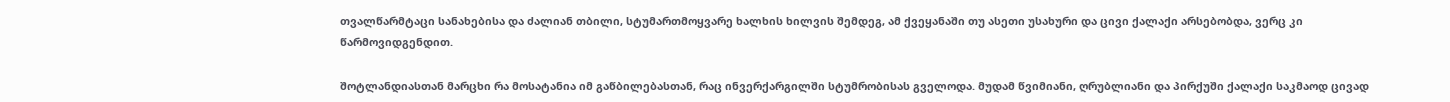თვალწარმტაცი სანახებისა და ძალიან თბილი, სტუმართმოყვარე ხალხის ხილვის შემდეგ, ამ ქვეყანაში თუ ასეთი უსახური და ცივი ქალაქი არსებობდა, ვერც კი წარმოვიდგენდით.

შოტლანდიასთან მარცხი რა მოსატანია იმ გაწბილებასთან, რაც ინვერქარგილში სტუმრობისას გველოდა. მუდამ წვიმიანი, ღრუბლიანი და პირქუში ქალაქი საკმაოდ ცივად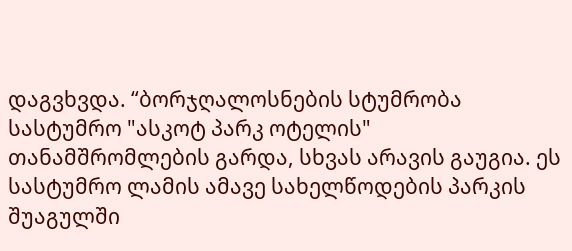დაგვხვდა. “ბორჯღალოსნების სტუმრობა სასტუმრო "ასკოტ პარკ ოტელის" თანამშრომლების გარდა, სხვას არავის გაუგია. ეს სასტუმრო ლამის ამავე სახელწოდების პარკის შუაგულში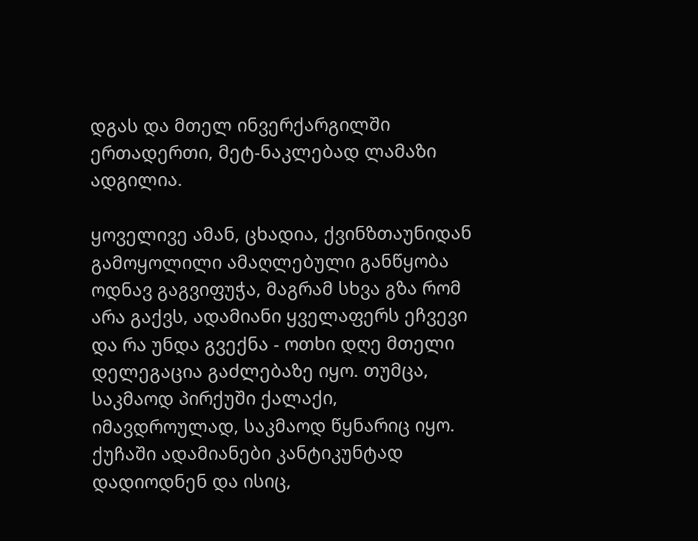დგას და მთელ ინვერქარგილში ერთადერთი, მეტ-ნაკლებად ლამაზი ადგილია.

ყოველივე ამან, ცხადია, ქვინზთაუნიდან გამოყოლილი ამაღლებული განწყობა ოდნავ გაგვიფუჭა, მაგრამ სხვა გზა რომ არა გაქვს, ადამიანი ყველაფერს ეჩვევი და რა უნდა გვექნა - ოთხი დღე მთელი დელეგაცია გაძლებაზე იყო. თუმცა, საკმაოდ პირქუში ქალაქი, იმავდროულად, საკმაოდ წყნარიც იყო. ქუჩაში ადამიანები კანტიკუნტად დადიოდნენ და ისიც,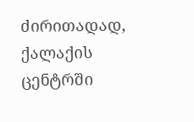ძირითადად, ქალაქის ცენტრში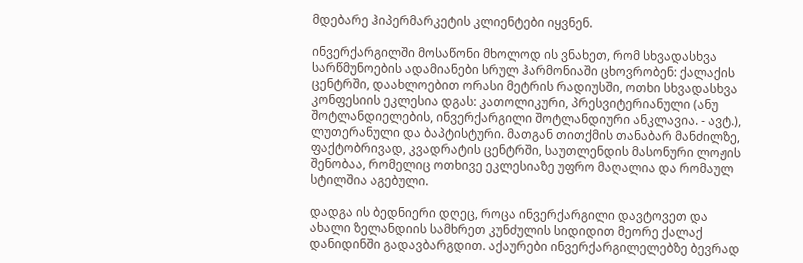მდებარე ჰიპერმარკეტის კლიენტები იყვნენ.

ინვერქარგილში მოსაწონი მხოლოდ ის ვნახეთ, რომ სხვადასხვა სარწმუნოების ადამიანები სრულ ჰარმონიაში ცხოვრობენ: ქალაქის ცენტრში, დაახლოებით ორასი მეტრის რადიუსში, ოთხი სხვადასხვა კონფესიის ეკლესია დგას: კათოლიკური, პრესვიტერიანული (ანუ შოტლანდიელების, ინვერქარგილი შოტლანდიური ანკლავია. - ავტ.), ლუთერანული და ბაპტისტური. მათგან თითქმის თანაბარ მანძილზე, ფაქტობრივად, კვადრატის ცენტრში, საუთლენდის მასონური ლოჟის შენობაა, რომელიც ოთხივე ეკლესიაზე უფრო მაღალია და რომაულ სტილშია აგებული.

დადგა ის ბედნიერი დღეც, როცა ინვერქარგილი დავტოვეთ და ახალი ზელანდიის სამხრეთ კუნძულის სიდიდით მეორე ქალაქ დანიდინში გადავბარგდით. აქაურები ინვერქარგილელებზე ბევრად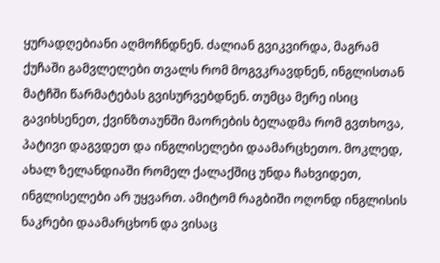ყურადღებიანი აღმოჩნდნენ. ძალიან გვიკვირდა, მაგრამ ქუჩაში გამვლელები თვალს რომ მოგვკრავდნენ, ინგლისთან მატჩში წარმატებას გვისურვებდნენ. თუმცა მერე ისიც გავიხსენეთ, ქვინზთაუნში მაორების ბელადმა რომ გვთხოვა, პატივი დაგვდეთ და ინგლისელები დაამარცხეთო. მოკლედ, ახალ ზელანდიაში რომელ ქალაქშიც უნდა ჩახვიდეთ, ინგლისელები არ უყვართ. ამიტომ რაგბიში ოღონდ ინგლისის ნაკრები დაამარცხონ და ვისაც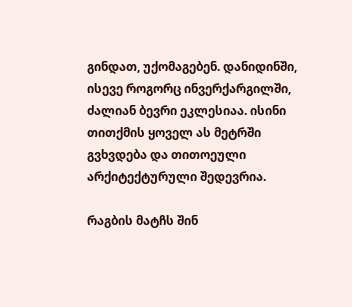გინდათ, უქომაგებენ. დანიდინში, ისევე როგორც ინვერქარგილში, ძალიან ბევრი ეკლესიაა. ისინი თითქმის ყოველ ას მეტრში გვხვდება და თითოეული არქიტექტურული შედევრია.

რაგბის მატჩს შინ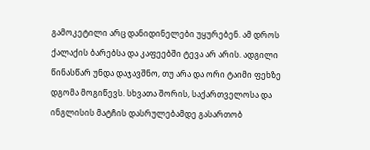გამოკეტილი არც დანიდინელები უყურებენ. ამ დროს ქალაქის ბარებსა და კაფეებში ტევა არ არის. ადგილი წინასწარ უნდა დაჯავშნო, თუ არა და ორი ტაიმი ფეხზე დგომა მოგიწევს. სხვათა შორის, საქართველოსა და  ინგლისის მატჩის დასრულებამდე გასართობ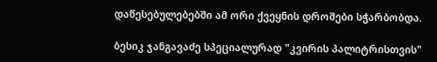დაწესებულებებში ამ ორი ქვეყნის დროშები სჭარბობდა.

ბესიკ ჯანგავაძე სპეციალურად "კვირის პალიტრისთვის"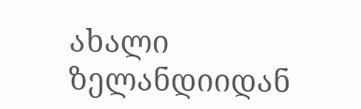ახალი ზელანდიიდან